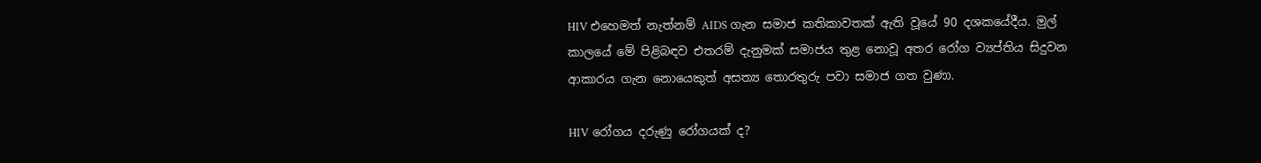HIV එහෙමත් නැත්නම් AIDS ගැන සමාජ කතිකාවතක් ඇති වූයේ 90 දශකයේදීය. මුල් කාලයේ මේ පිළිබඳව එතරම් දැනුමක් සමාජය තුළ නොවූ අතර රෝග ව්‍යප්තිය සිදුවන ආකාරය ගැන නොයෙකුත් අසත්‍ය තොරතුරු පවා සමාජ ගත වුණා.

HIV රෝගය දරුණු රෝගයක් ද?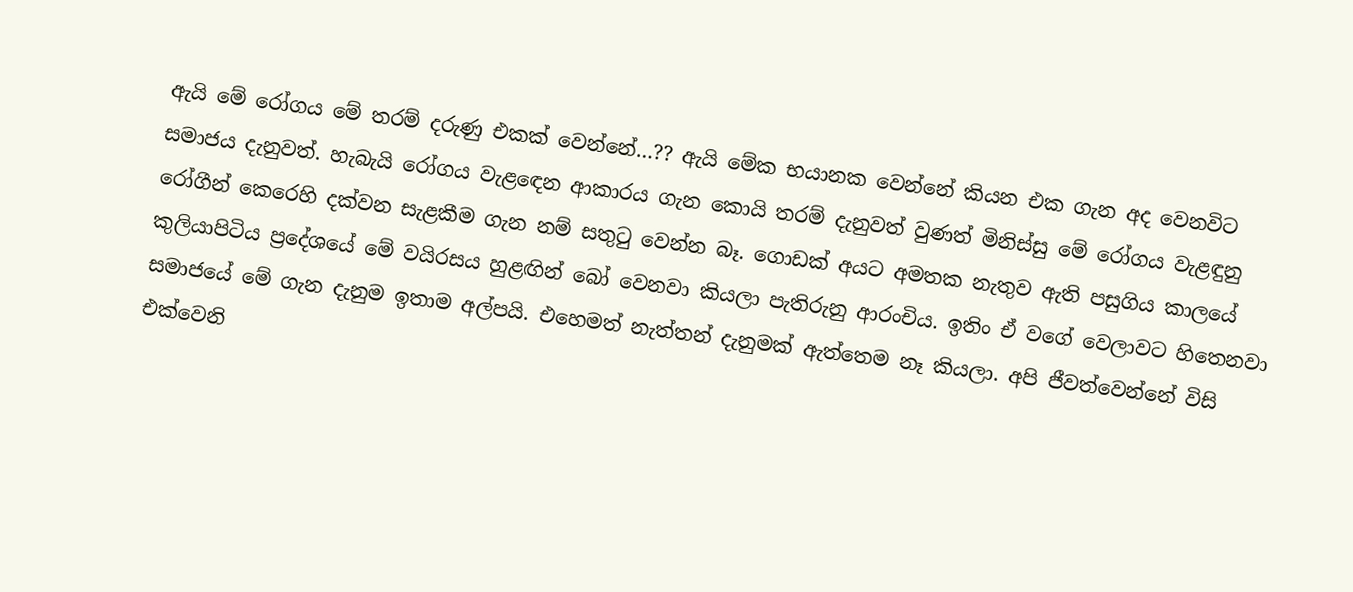ඇයි මේ රෝගය මේ තරම් දරුණු එකක් වෙන්නේ…?? ඇයි මේක භයානක වෙන්නේ කියන එක ගැන අද වෙනවිට සමාජය දැනුවත්. හැබැයි රෝගය වැළඳෙන ආකාරය ගැන කොයි තරම් දැනුවත් වුණත් මිනිස්සු මේ රෝගය වැළඳුනු රෝගීන් කෙරෙහි දක්වන සැළකීම ගැන නම් සතුටු වෙන්න බෑ. ගොඩක් අයට අමතක නැතුව ඇති පසුගිය කාලයේ කුලියාපිටිය ප්‍රදේශයේ මේ වයිරසය හුළඟින් බෝ වෙනවා කියලා පැතිරුනු ආරංචිය. ඉතිං ඒ වගේ වෙලාවට හිතෙනවා සමාජයේ මේ ගැන දැනුම ඉතාම අල්පයි. එහෙමත් නැත්තන් දැනුමක් ඇත්තෙම නෑ කියලා. අපි ජීවත්වෙන්නේ විසි එක්වෙනි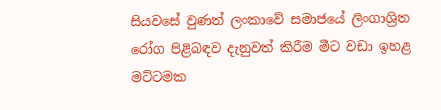සියවසේ වුණත් ලංකාවේ සමාජයේ ලිංගාශ්‍රිත රෝග පිළිබඳව දැනුවත් කිරීම මීට වඩා ඉහළ මට්ටමක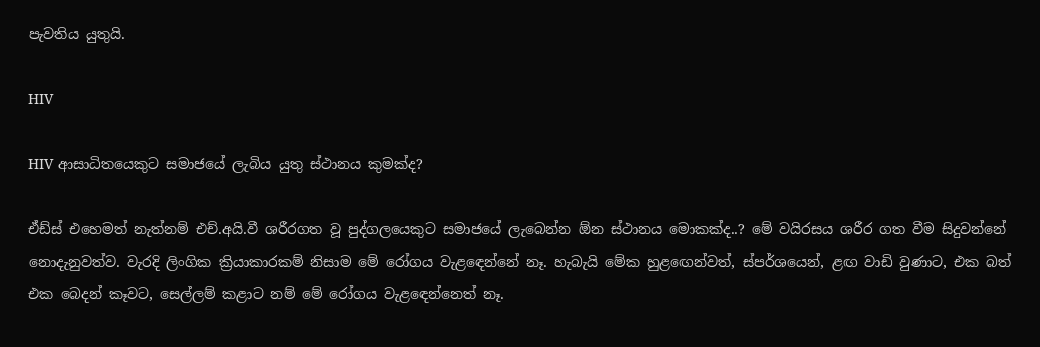පැවතිය යුතුයි.

HIV

HIV ආසාධිතයෙකුට සමාජයේ ලැබිය යුතු ස්ථානය කුමක්ද?

ඒඩ්ස් එහෙමත් නැත්නම් එච්.අයි.වී ශරීරගත වූ පුද්ගලයෙකුට සමාජයේ ලැබෙන්න ඕන ස්ථානය මොකක්ද..? මේ වයිරසය ශරීර ගත වීම සිදුවන්නේ නොදැනුවත්ව. වැරදි ලිංගික ක්‍රියාකාරකම් නිසාම මේ රෝගය වැළඳෙන්නේ නෑ. හැබැයි මේක හුළඟෙන්වත්, ස්පර්ශයෙන්, ළඟ වාඩි වුණාට, එක බත් එක බෙදන් කෑවට, සෙල්ලම් කළාට නම් මේ රෝගය වැළඳෙන්නෙත් නෑ.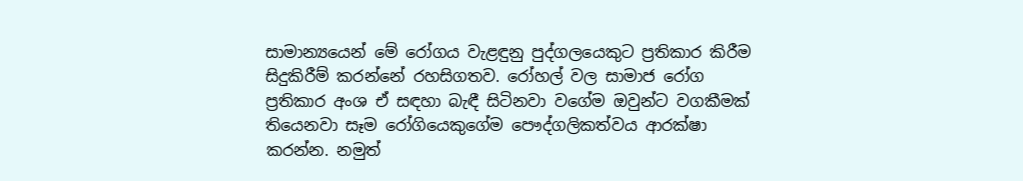සාමාන්‍යයෙන් මේ රෝගය වැළඳුනු පුද්ගලයෙකුට ප්‍රතිකාර කිරීම සිදුකිරීම් කරන්නේ රහසිගතව. රෝහල් වල සාමාජ රෝග ප්‍රතිකාර අංශ ඒ සඳහා බැඳී සිටිනවා වගේම ඔවුන්ට වගකීමක් තියෙනවා සෑම රෝගියෙකුගේම පෞද්ගලිකත්වය ආරක්ෂා කරන්න. නමුත්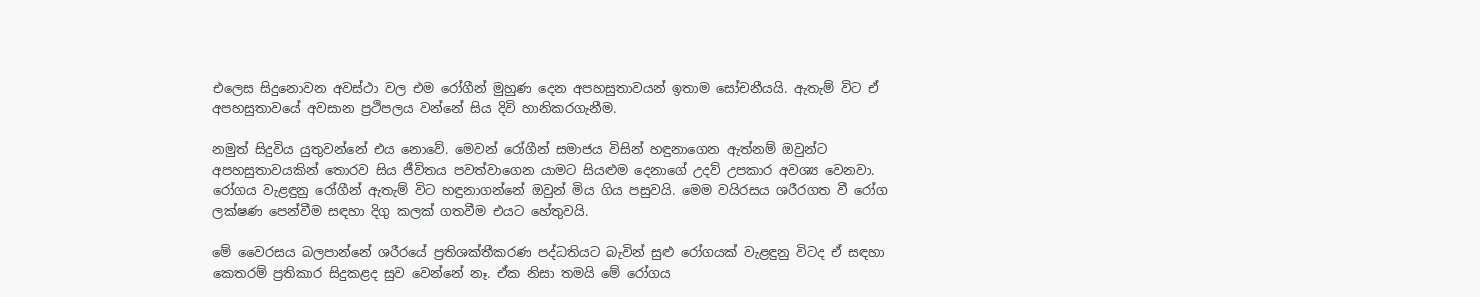එලෙස සිදුනොවන අවස්ථා වල එම රෝගීන් මුහුණ දෙන අපහසුතාවයන් ඉතාම සෝචනීයයි. ඇතැම් විට ඒ අපහසුතාවයේ අවසාන ප්‍රථිපලය වන්නේ සිය දිවි හානිකරගැනීම.

නමුත් සිදුවිය යුතුවන්නේ එය නොවේ. මෙවන් රෝගීන් සමාජය විසින් හඳුනාගෙන ඇත්නම් ඔවුන්ට අපහසුතාවයකින් තොරව සිය ජීවිතය පවත්වාගෙන යාමට සියළුම දෙනාගේ උදව් උපකාර අවශ්‍ය වෙනවා. රෝගය වැළඳුනු රෝගීන් ඇතැම් විට හඳුනාගන්නේ ඔවුන් මිය ගිය පසුවයි. මෙම වයිරසය ශරීරගත වී රෝග ලක්ෂණ පෙන්වීම සඳහා දිගු කලක් ගතවීම එයට හේතුවයි.

මේ වෛරසය බලපාන්නේ ශරීරයේ ප්‍රතිශක්තීකරණ පද්ධතියට බැවින් සුළු රෝගයක් වැළඳුනු විටද ඒ සඳහා කෙතරම් ප්‍රතිකාර සිදුකළද සුව වෙන්නේ නෑ. ඒක නිසා තමයි මේ රෝගය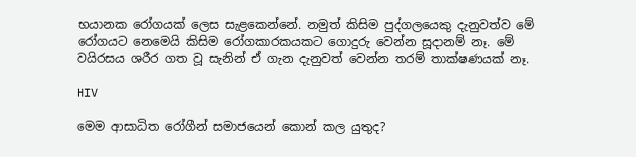භයානක රෝගයක් ලෙස සැළකෙන්නේ. නමුත් කිසිම පුද්ගලයෙකු දැනුවත්ව මේ රෝගයට නෙමෙයි කිසිම රෝගකාරකයකට ගොදුරු වෙන්න සූදානම් නෑ. මේ වයිරසය ශරීර ගත වූ සැනින් ඒ ගැන දැනුවත් වෙන්න තරම් තාක්ෂණයක් නෑ.

HIV

මෙම ආසාධිත රෝගීන් සමාජයෙන් කොන් කල යුතුද?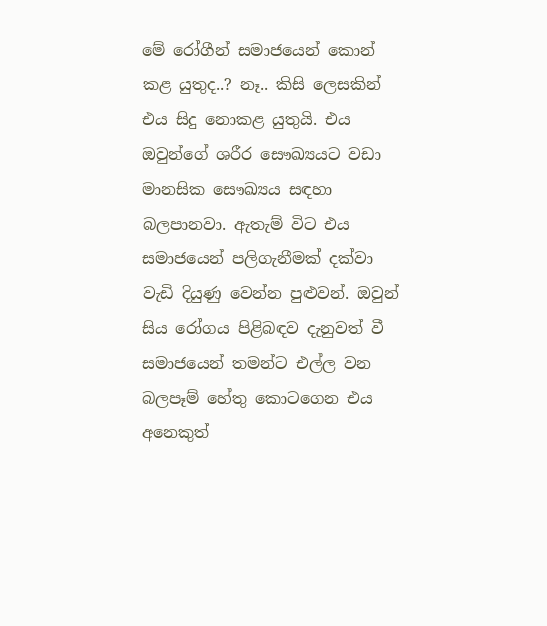මේ රෝගීන් සමාජයෙන් කොන් කළ යුතුද..? නෑ.. කිසි ලෙසකින් එය සිදු නොකළ යුතුයි. එය ඔවුන්ගේ ශරීර සෞඛ්‍යයට වඩා මානසික සෞඛ්‍යය සඳහා බලපානවා. ඇතැම් විට එය සමාජයෙන් පලිගැනීමක් දක්වා වැඩි දියුණු වෙන්න පුළුවන්. ඔවුන් සිය රෝගය පිළිබඳව දැනුවත් වී සමාජයෙන් තමන්ට එල්ල වන බලපෑම් හේතු කොටගෙන එය අනෙකුත්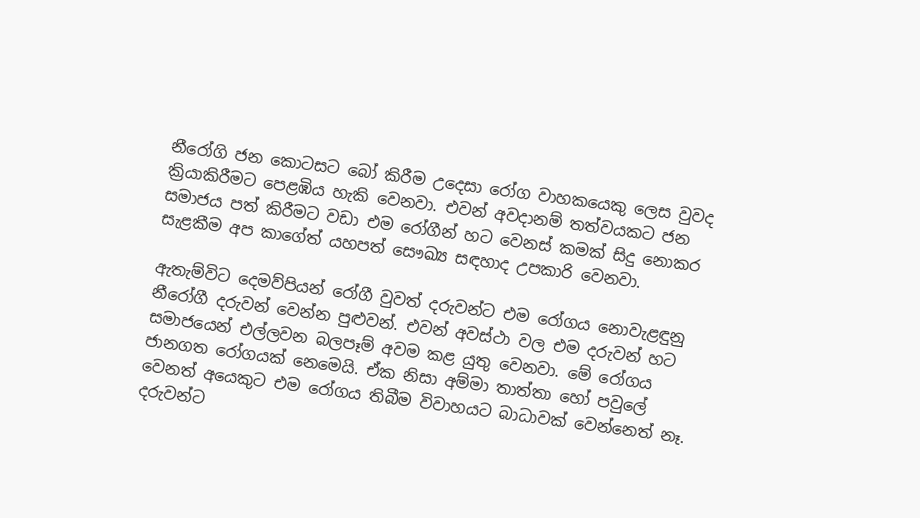නීරෝගි ජන කොටසට බෝ කිරීම උදෙසා රෝග වාහකයෙකු ලෙස වුවද ක්‍රියාකිරීමට පෙළඹිය හැකි වෙනවා. එවන් අවදානම් තත්වයකට ජන සමාජය පත් කිරීමට වඩා එම රෝගීන් හට වෙනස් කමක් සිදු නොකර සැළකීම අප කාගේත් යහපත් සෞඛ්‍ය සඳහාද උපකාරි වෙනවා.

ඇතැම්විට දෙමව්පියන් රෝගී වුවත් දරුවන්ට එම රෝගය නොවැළඳුනු නීරෝගී දරුවන් වෙන්න පුළුවන්. එවන් අවස්ථා වල එම දරුවන් හට සමාජයෙන් එල්ලවන බලපෑම් අවම කළ යුතු වෙනවා. මේ රෝගය ජානගත රෝගයක් නෙමෙයි. ඒක නිසා අම්මා තාත්තා හෝ පවුලේ වෙනත් අයෙකුට එම රෝගය තිබීම විවාහයට බාධාවක් වෙන්නෙත් නෑ. දරුවන්ට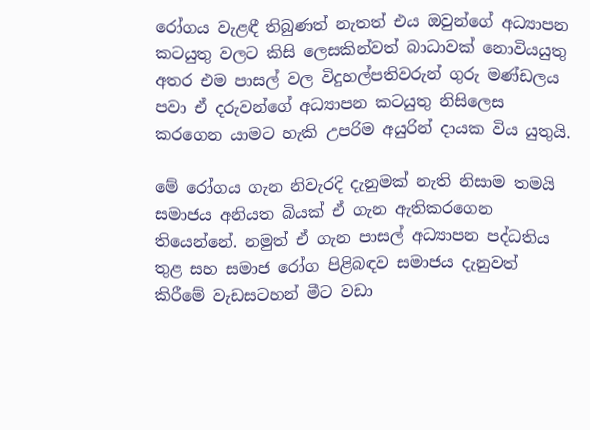රෝගය වැළඳී තිබුණත් නැතත් එය ඔවුන්ගේ අධ්‍යාපන කටයුතු වලට කිසි ලෙසකින්වත් බාධාවක් නොවියයුතු අතර එම පාසල් වල විදුහල්පතිවරුන් ගුරු මණ්ඩලය පවා ඒ දරුවන්ගේ අධ්‍යාපන කටයුතු නිසිලෙස කරගෙන යාමට හැකි උපරිම අයුරින් දායක විය යුතුයි.

මේ රෝගය ගැන නිවැරදි දැනුමක් නැති නිසාම තමයි සමාජය අනියත බියක් ඒ ගැන ඇතිකරගෙන තියෙන්නේ. නමුත් ඒ ගැන පාසල් අධ්‍යාපන පද්ධතිය තුළ සහ සමාජ රෝග පිළිබඳව සමාජය දැනුවත් කිරීමේ වැඩසටහන් මීට වඩා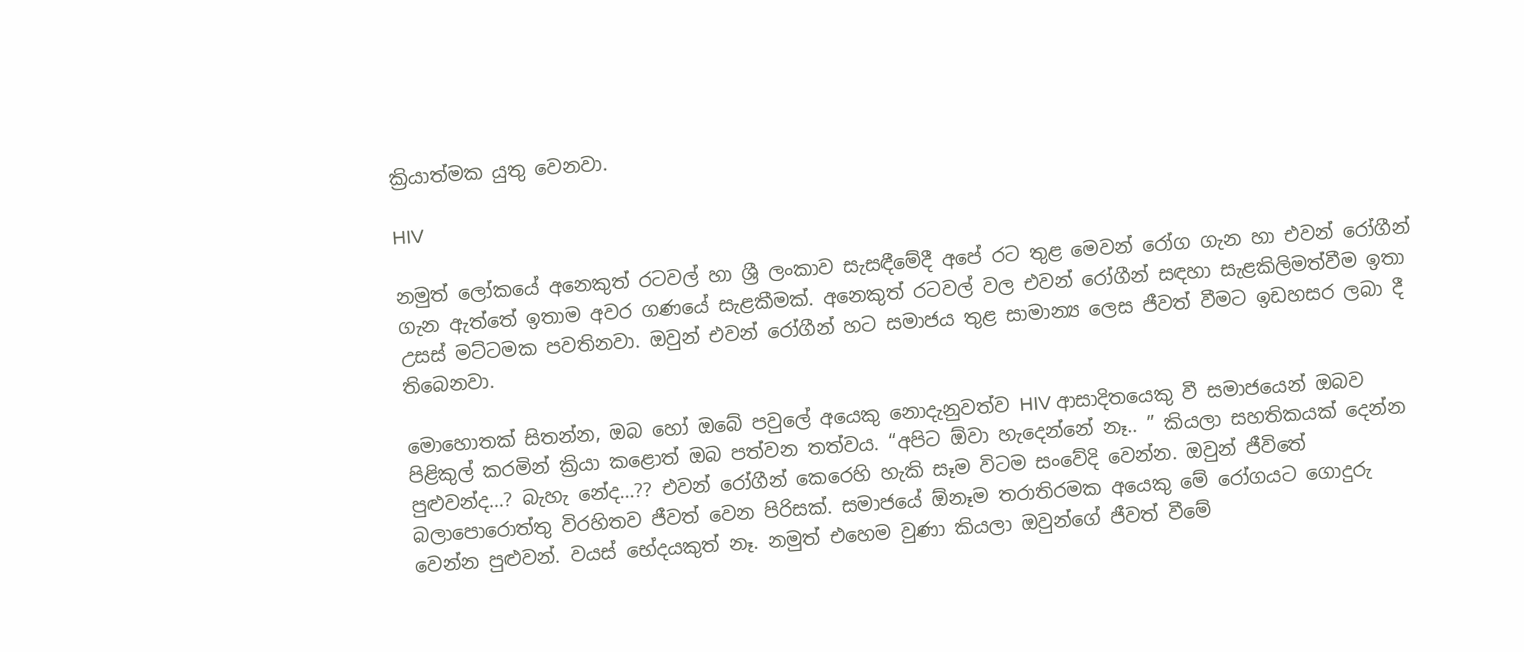ක්‍රියාත්මක යුතු වෙනවා.

HIV

නමුත් ලෝකයේ අනෙකුත් රටවල් හා ශ්‍රී ලංකාව සැසඳීමේදී අපේ රට තුළ මෙවන් රෝග ගැන හා එවන් රෝගීන් ගැන ඇත්තේ ඉතාම අවර ගණයේ සැළකීමක්. අනෙකුත් රටවල් වල එවන් රෝගීන් සඳහා සැළකිලිමත්වීම ඉතා උසස් මට්ටමක පවතිනවා. ඔවුන් එවන් රෝගීන් හට සමාජය තුළ සාමාන්‍ය ලෙස ජීවත් වීමට ඉඩහසර ලබා දී තිබෙනවා.

මොහොතක් සිතන්න, ඔබ හෝ ඔබේ පවුලේ අයෙකු නොදැනුවත්ව HIV ආසාදිතයෙකු වී සමාජයෙන් ඔබව පිළිකුල් කරමින් ක්‍රියා කළොත් ඔබ පත්වන තත්වය. “අපිට ඕවා හැදෙන්නේ නෑ.. ” කියලා සහතිකයක් දෙන්න පුළුවන්ද…? බැහැ නේද…?? එවන් රෝගීන් කෙරෙහි හැකි සෑම විටම සංවේදි වෙන්න. ඔවුන් ජීවිතේ බලාපොරොත්තු විරහිතව ජීවත් වෙන පිරිසක්. සමාජයේ ඕනෑම තරාතිරමක අයෙකු මේ රෝගයට ගොදුරු වෙන්න පුළුවන්. වයස් භේදයකුත් නෑ. නමුත් එහෙම වුණා කියලා ඔවුන්ගේ ජීවත් වීමේ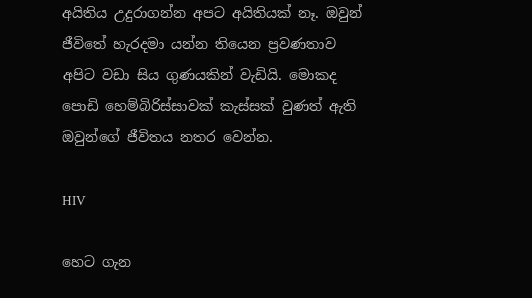අයිතිය උදුරාගන්න අපට අයිතියක් නෑ. ඔවුන් ජීවිතේ හැරදමා යන්න තියෙන ප්‍රවණතාව අපිට වඩා සිය ගුණයකින් වැඩියි. මොකද පොඩි හෙම්බිරිස්සාවක් කැස්සක් වුණත් ඇති ඔවුන්ගේ ජීවිතය නතර වෙන්න.

HIV

හෙට ගැන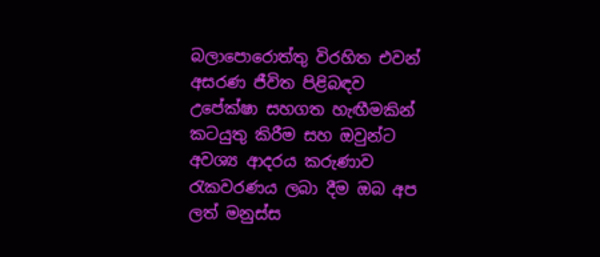බලාපොරොත්තු විරහිත එවන් අසරණ ජීවිත පිළිබඳව උපේක්ෂා සහගත හැඟීමකින් කටයුතු කිරීම සහ ඔවුන්ට අවශ්‍ය ආදරය කරුණාව රැකවරණය ලබා දීම ඔබ අප ලත් මනුස්ස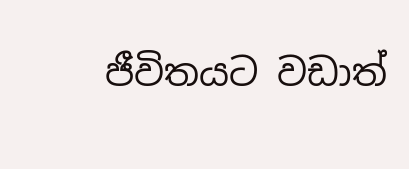ජීවිතයට වඩාත්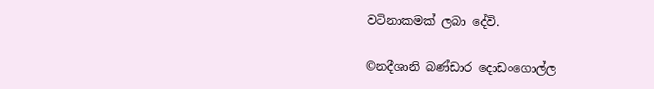වටිනාකමක් ලබා දේවි.

©නදීශානි බණ්ඩාර දොඩංගොල්ල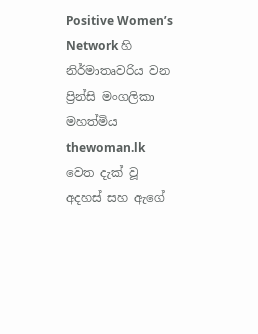Positive Women’s Network හි නිර්මාතෘවරිය වන ප්‍රින්සි මංගලිකා මහත්මිය thewoman.lk වෙත දැක් වූ අදහස් සහ ඇගේ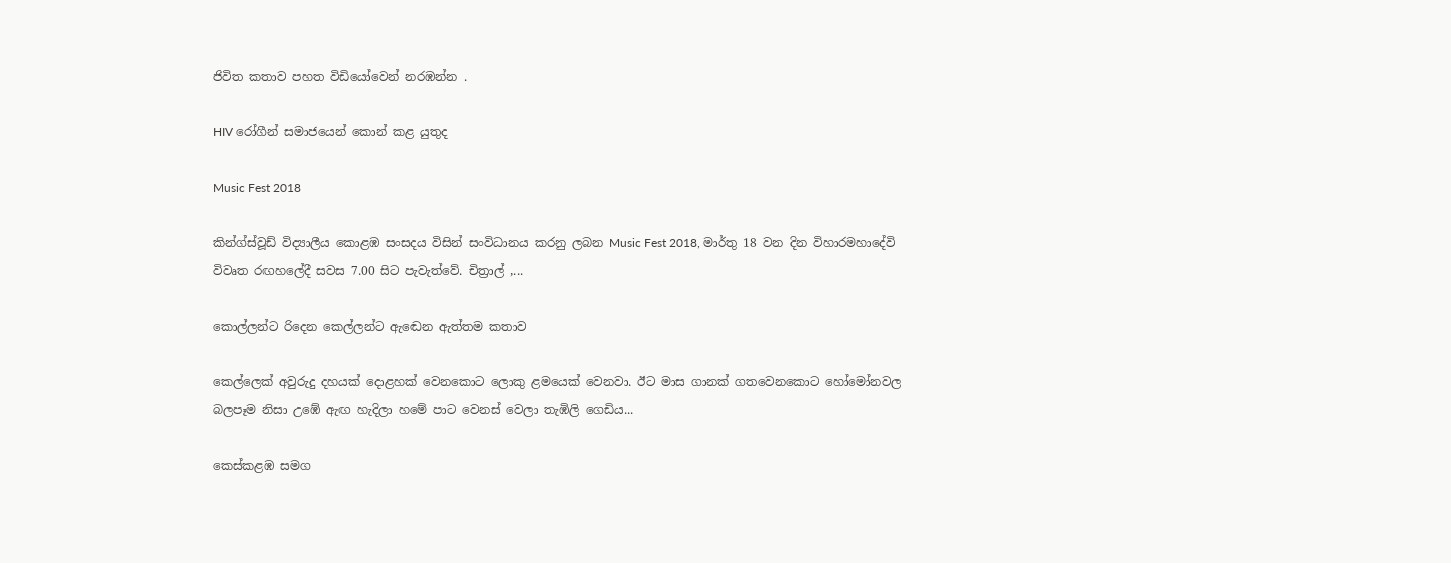ජිවිත කතාව පහත විඩියෝවෙන් නරඹන්න .

HIV රෝගීන් සමාජයෙන් කොන් කළ යුතුද

Music Fest 2018

කින්ග්ස්වූඩ් විද්‍යාලීය කොළඹ සංසදය විසින් සංවිධානය කරනු ලබන Music Fest 2018, මාර්තු 18 වන දින විහාරමහාදේවි විවෘත රඟහලේදී සවස 7.00 සිට පැවැත්වේ. චිත්‍රාල් ,...

කොල්ලන්ට රිදෙන කෙල්ලන්ට ඇඬෙන ඇත්තම කතාව

කෙල්ලෙක් අවුරුදු දහයක් දොළහක් වෙනකොට ලොකු ළමයෙක් වෙනවා. ඊට මාස ගානක් ගතවෙනකොට හෝමෝනවල බලපෑම නිසා උඹේ ඇඟ හැදිලා හමේ පාට වෙනස් වෙලා තැඹිලි ගෙඩිය...

කෙස්කළඹ සමග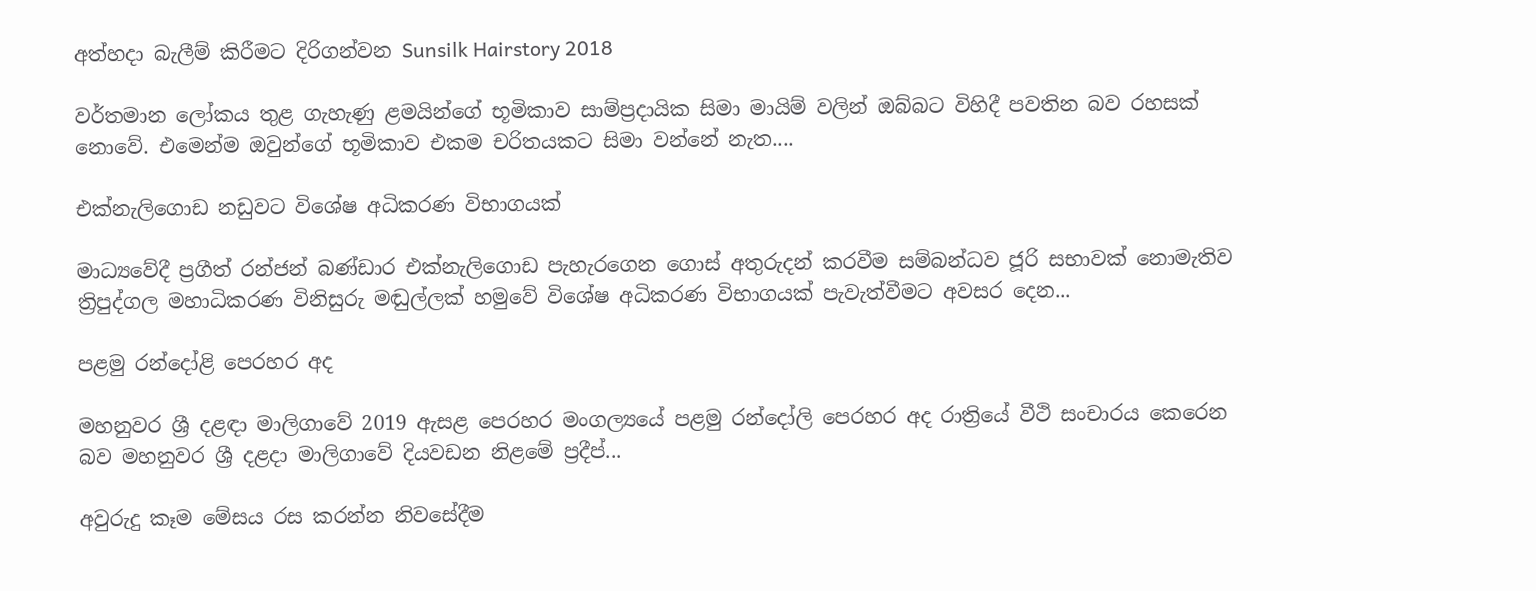අත්හදා බැලීම් කිරීමට දිරිගන්වන Sunsilk Hairstory 2018

වර්තමාන ලෝකය තුළ ගැහැණු ළමයින්ගේ භූමිකාව සාම්ප්‍රදායික සිමා මායිම් වලින් ඔබ්බට විහිදී පවතින බව රහසක් නොවේ. එමෙන්ම ඔවුන්ගේ භූමිකාව එකම චරිතයකට සිමා වන්නේ නැත....

එක්නැලිගොඩ නඩුවට විශේෂ අධිකරණ විභාගයක්

මාධ්‍යවේදී ප්‍රගීත් රන්ජන් බණ්ඩාර එක්නැලිගොඩ පැහැරගෙන ගොස් අතුරුදන් කරවීම සම්බන්ධව ජූරි සභාවක් නොමැතිව ත්‍රිපුද්ගල මහාධිකරණ විනිසුරු මඬුල්ලක් හමුවේ විශේෂ අධිකරණ විභාගයක් පැවැත්වීමට අවසර දෙන...

පළමු රන්දෝළි පෙරහර අද

මහනුවර ශ්‍රී දළඳා මාලිගාවේ 2019 ඇසළ පෙරහර මංගල්‍යයේ පළමු රන්දෝලි පෙරහර අද රාත්‍රියේ වීථි සංචාරය කෙරෙන බව මහනුවර ශ්‍රී දළදා මාලිගාවේ දියවඩන නිළමේ ප්‍රදීප්...

අවුරුදු කෑම මේසය රස කරන්න නිවසේදීම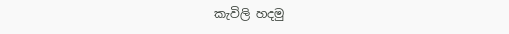කැවිලි හදමු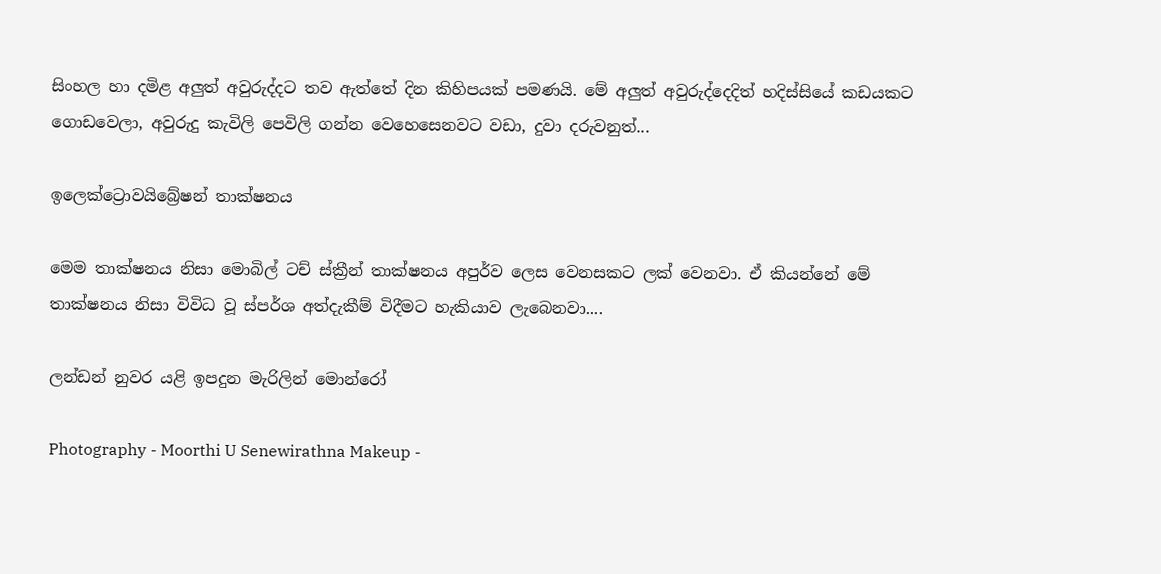සිංහල හා දමිළ අලුත් අවුරුද්දට තව ඇත්තේ දින කිහිපයක් පමණයි. මේ අලුත් අවුරුද්දෙදිත් හදිස්සියේ කඩයකට ගොඩවෙලා, අවුරුදු කැවිලි පෙවිලි ගන්න වෙහෙසෙනවට වඩා, දුවා දරුවනුත්...

ඉලෙක්ට්‍රොවයිබ්‍රේෂන් තාක්ෂනය

මෙම තාක්ෂනය නිසා මොබිල් ටච් ස්ක්‍රීන් තාක්ෂනය අපුර්ව ලෙස වෙනසකට ලක් වෙනවා. ඒ කියන්නේ මේ තාක්ෂනය නිසා විවිධ වූ ස්පර්ශ අත්දැකීම් විදීමට හැකියාව ලැබෙනවා....

ලන්ඩන් නුවර යළි ඉපදුන මැරිලින් මොන්රෝ

Photography - Moorthi U Senewirathna Makeup -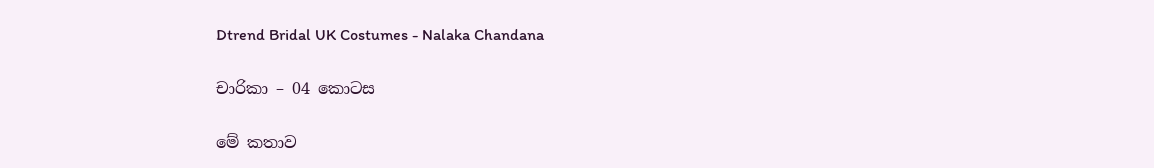Dtrend Bridal UK Costumes - Nalaka Chandana

චාරිකා – 04 කොටස

මේ කතාව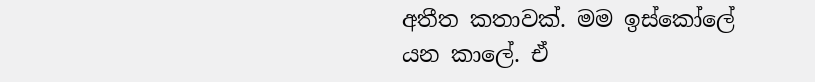අතීත කතාවක්. මම ඉස්කෝලේ යන කාලේ. ඒ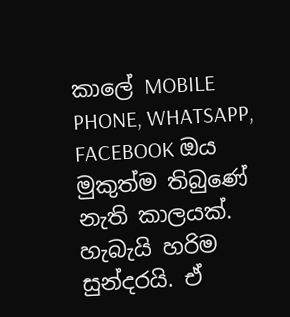කාලේ MOBILE PHONE, WHATSAPP, FACEBOOK ඔය මුකුත්ම තිබුණේ නැති කාලයක්. හැබැයි හරිම සුන්දරයි. ඒ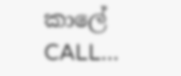කාලේ CALL...